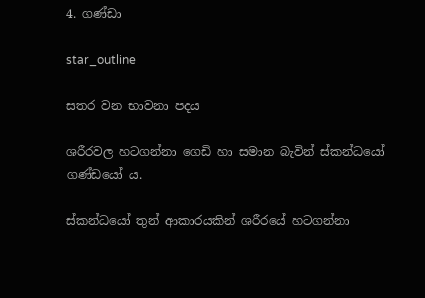4. ගණ්ඩා

star_outline

සතර වන භාවනා පදය

ශරීරවල හටගන්නා ගෙඩි හා සමාන බැවින් ස්කන්ධයෝ ගණ්ඩයෝ ය.

ස්කන්ධයෝ තුන් ආකාරයකින් ශරීරයේ හටගන්නා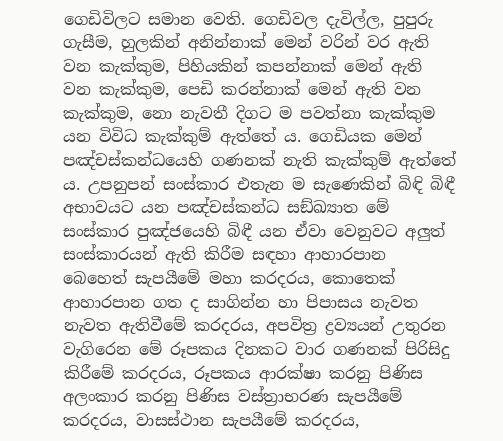ගෙඩිවිලට සමාන වෙති. ගෙඩිවල දැවිල්ල, පුපුරු ගැසීම, හුලකින් අනින්නාක් මෙන් වරින් වර ඇති වන කැක්කුම, පිහියකින් කපන්නාක් මෙන් ඇති වන කැක්කුම, පෙඩි කරන්නාක් මෙන් ඇති වන කැක්කුම, නො නැවතී දිගට ම පවත්නා කැක්කුම යන විවිධ කැක්කුම් ඇත්තේ ය. ගෙඩියක මෙන් පඤ්චස්කන්ධයෙහි ගණනක් නැති කැක්කුම් ඇත්තේ ය. උපනුපන් සංස්කාර එතැන ම සැණෙකින් බිඳි බිඳී අභාවයට යන පඤ්චස්කන්ධ සඞ්ඛ්‍යාත මේ සංස්කාර පුඤ්ජයෙහි බිඳී යන ඒවා වෙනුවට අලුත් සංස්කාරයන් ඇති කිරීම සඳහා ආහාරපාන බෙහෙත් සැපයීමේ මහා කරදරය, කොතෙක් ආහාරපාන ගත ද සාගින්න හා පිපාසය නැවත නැවත ඇතිවීමේ කරදරය, අපවිත්‍ර‍ ද්‍ර‍ව්‍යයන් උතුරන වැගිරෙන මේ රූපකය දිනකට වාර ගණනක් පිරිසිදු කිරීමේ කරදරය, රූපකය ආරක්ෂා කරනු පිණිස අලංකාර කරනු පිණිස වස්ත්‍රාභරණ සැපයීමේ කරදරය, වාසස්ථාන සැපයීමේ කරදරය,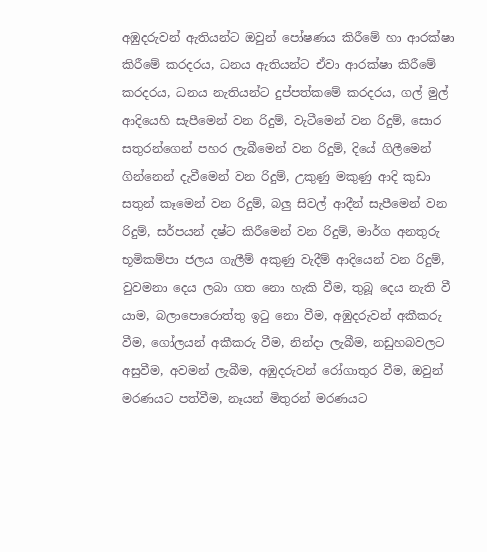අඹුදරුවන් ඇතියන්ට ඔවුන් පෝෂණය කිරීමේ හා ආරක්ෂා කිරීමේ කරදරය, ධනය ඇතියන්ට ඒවා ආරක්ෂා කිරීමේ කරදරය, ධනය නැතියන්ට දුප්පත්කමේ කරදරය, ගල් මුල් ආදියෙහි සැපීමෙන් වන රිදුම්, වැටීමෙන් වන රිදුම්, සොර සතුරන්ගෙන් පහර ලැබීමෙන් වන රිදුම්, දියේ ගිලීමෙන් ගින්නෙන් දැවීමෙන් වන රිදුම්, උකුණු මකුණු ආදි කුඩා සතුන් කෑමෙන් වන රිදුම්, බලු සිවල් ආදීන් සැපීමෙන් වන රිදුම්, සර්පයන් දෂ්ට කිරීමෙන් වන රිදුම්, මාර්ග අනතුරු භූමිකම්පා ජලය ගැලීම් අකුණු වැදීම් ආදියෙන් වන රිදුම්, වුවමනා දෙය ලබා ගත නො හැකි වීම, තුබූ දෙය නැති වී යාම, බලාපොරොත්තු ඉටු නො වීම, අඹුදරුවන් අකීකරු වීම, ගෝලයන් අකීකරු වීම, නින්දා ලැබීම, නඩුහබවලට අසුවීම, අවමන් ලැබීම, අඹුදරුවන් රෝගාතුර වීම, ඔවුන් මරණයට පත්වීම, නෑයන් මිතුරන් මරණයට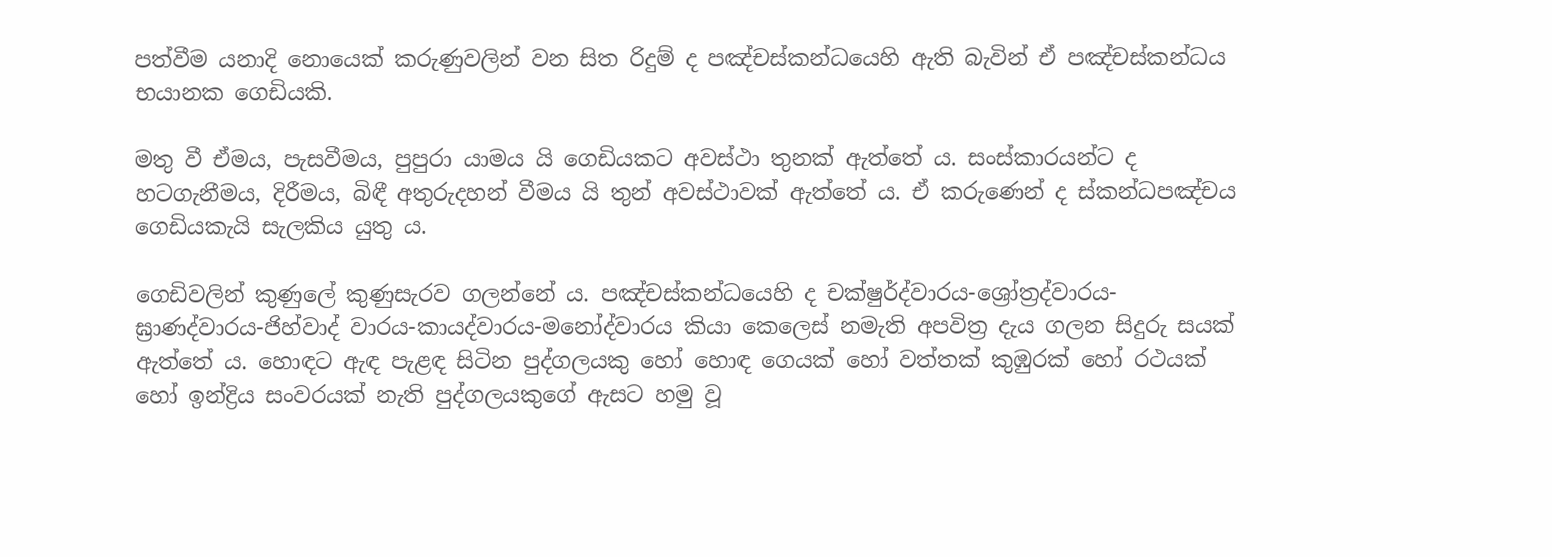පත්වීම යනාදි නොයෙක් කරුණුවලින් වන සිත රිදුම් ද පඤ්චස්කන්ධයෙහි ඇති බැවින් ඒ පඤ්චස්කන්ධය භයානක ගෙඩියකි.

මතු වී ඒමය, පැසවීමය, පුපුරා යාමය යි ගෙඩියකට අවස්ථා තුනක් ඇත්තේ ය. සංස්කාරයන්ට ද හටගැනීමය, දිරීමය, බිඳී අතුරුදහන් වීමය යි තුන් අවස්ථාවක් ඇත්තේ ය. ඒ කරුණෙන් ද ස්කන්ධපඤ්චය ගෙඩියකැයි සැලකිය යුතු ය.

ගෙඩිවලින් කුණුලේ කුණුසැරව ගලන්නේ ය. පඤ්චස්කන්ධයෙහි ද චක්ෂුර්ද්වාරය-ශ්‍රෝත්‍ර‍ද්වාරය-ඝ්‍රාණද්වාරය-ජිහ්වාද් වාරය-කායද්වාරය-මනෝද්වාරය කියා කෙලෙස් නමැති අපවිත්‍ර‍ දැය ගලන සිදුරු සයක් ඇත්තේ ය. හොඳට ඇඳ පැළඳ සිටින පුද්ගලයකු හෝ හොඳ ගෙයක් හෝ වත්තක් කුඹුරක් හෝ රථයක් හෝ ඉන්ද්‍රිය සංවරයක් නැති පුද්ගලයකුගේ ඇසට හමු වූ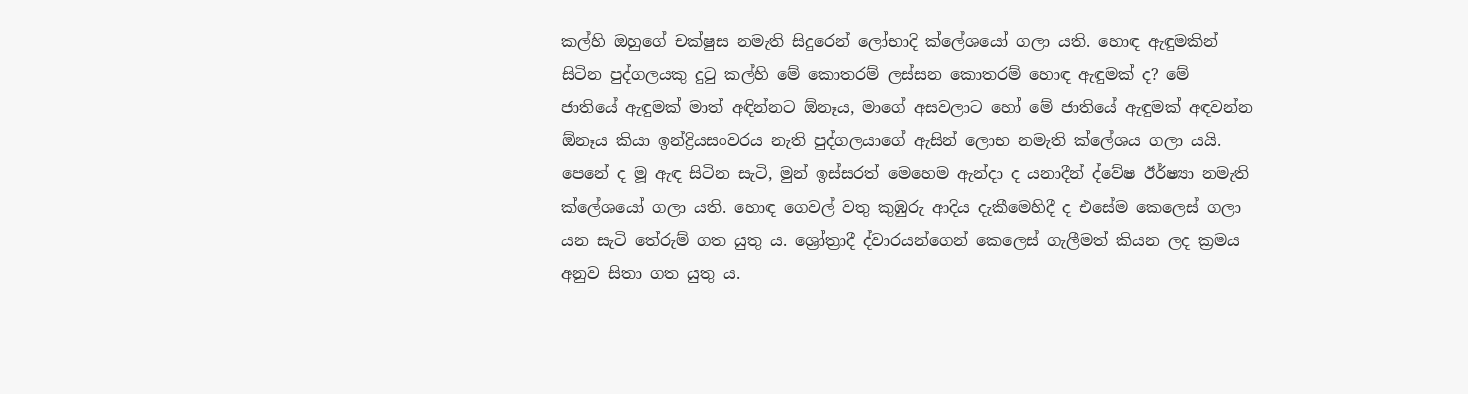කල්හි ඔහුගේ චක්ෂුස නමැති සිදුරෙන් ලෝභාදි ක්ලේශයෝ ගලා යති. හොඳ ඇඳුමකින් සිටින පුද්ගලයකු දුටු කල්හි මේ කොතරම් ලස්සන කොතරම් හොඳ ඇඳුමක් ද? මේ ජාතියේ ඇඳුමක් මාත් අඳින්නට ඕනෑය, මාගේ අසවලාට හෝ මේ ජාතියේ ඇඳුමක් අඳවන්න ඕනෑය කියා ඉන්ද්‍රියසංවරය නැති පුද්ගලයාගේ ඇසින් ලොභ නමැති ක්ලේශය ගලා යයි. පෙනේ ද මූ ඇඳ සිටින සැටි, මුන් ඉස්සරත් මෙහෙම ඇන්දා ද යනාදීන් ද්වේෂ ඊර්ෂ්‍යා නමැති ක්ලේශයෝ ගලා යති. හොඳ ගෙවල් වතු කුඹුරු ආදිය දැකීමෙහිදී ද එසේම කෙලෙස් ගලා යන සැටි තේරුම් ගත යුතු ය. ශ්‍රෝත්‍රාදී ද්වාරයන්ගෙන් කෙලෙස් ගැලීමත් කියන ලද ක්‍ර‍මය අනුව සිතා ගත යුතු ය.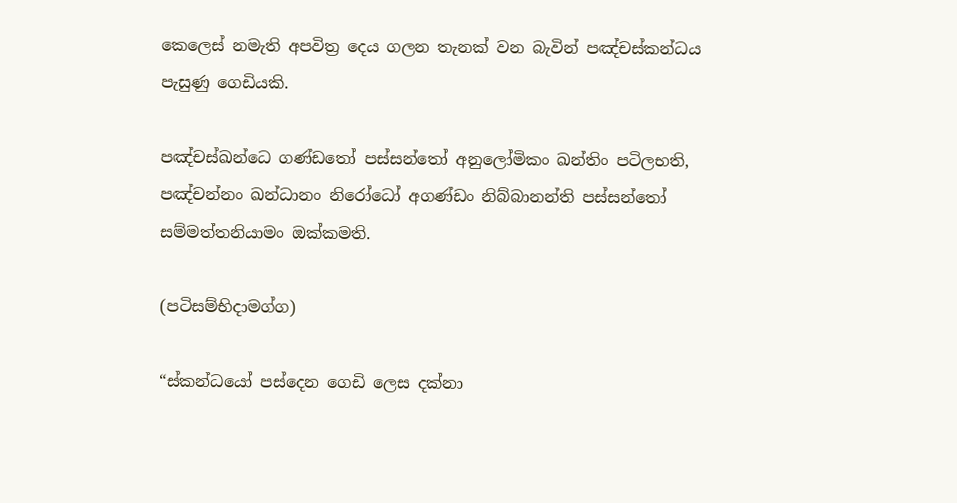කෙලෙස් නමැති අපවිත්‍ර‍ දෙය ගලන තැනක් වන බැවින් පඤ්චස්කන්ධය පැසුණු ගෙඩියකි.

පඤ්චස්ඛන්ධෙ ගණ්ඩතෝ පස්සන්තෝ අනුලෝමිකං ඛන්තිං පටිලභති, පඤ්චන්නං ඛන්ධානං නිරෝධෝ අගණ්ඩං නිබ්බානන්ති පස්සන්තෝ සම්මත්තනියාමං ඔක්කමති.

(පටිසම්භිදාමග්ග)

“ස්කන්ධයෝ පස්දෙන ගෙඩි ලෙස දක්නා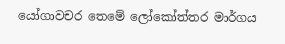යෝගාවචර තෙමේ ලෝකෝත්තර මාර්ගය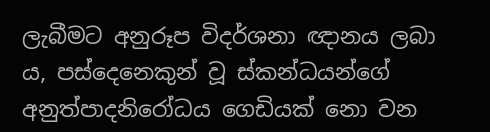ලැබීමට අනුරූප විදර්ශනා ඥානය ලබා ය, පස්දෙනෙකුන් වූ ස්කන්ධයන්ගේ අනුත්පාදනිරෝධය ගෙඩියක් නො වන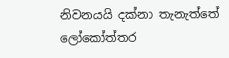නිවනයයි දක්නා තැනැත්තේ ලෝකෝත්තර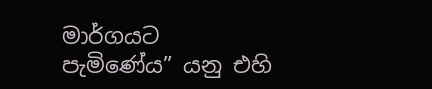මාර්ගයට පැමිණේය” යනු එහි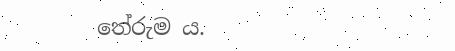තේරුම ය.